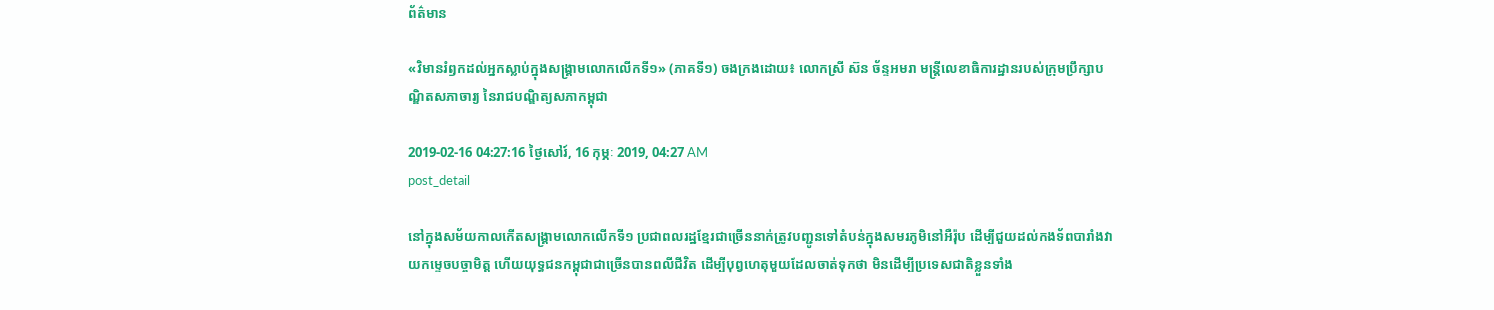ព័ត៌មាន

«វិមានរំឭកដល់អ្នកស្លាប់ក្នុងសង្គ្រាមលោកលើកទី១» (ភាគទី១) ចងក្រងដោយ៖ លោកស្រី ស៊ន ច័ន្ទអមរា មន្ត្រីលេខាធិការដ្ឋានរបស់ក្រុមប្រឹក្សាបណ្ឌិតសភាចារ្យ នៃរាជបណ្ឌិត្យសភាកម្ពុជា

2019-02-16 04:27:16 ថ្ងៃសៅរ៍, 16 កុម្ភៈ 2019, 04:27 AM
post_detail

នៅក្នុងសម័យកាលកើតសង្គ្រាមលោកលើកទី១ ប្រជាពលរដ្ឋខ្មែរជាច្រើននាក់ត្រូវបញ្ជូនទៅតំបន់ក្នុងសមរភូមិនៅអឺរ៉ុប ដើម្បីជួយដល់កងទ័ពបារាំងវាយកម្ទេចបច្ចាមិត្ត ហើយយុទ្ធជនកម្ពុជាជាច្រើនបានពលីជីវិត ដើម្បីបុព្វហេតុមួយដែលចាត់ទុកថា មិនដើម្បីប្រទេសជាតិខ្លួនទាំង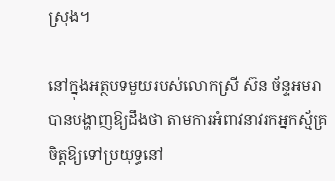ស្រុង។

នៅក្នុងអត្ថបទមួយរបស់លោកស្រី ស៊ន ច័ន្ទអមរា បានបង្ហាញឱ្យដឹងថា តាមការអំពាវនាវរកអ្នកស្ម័គ្រចិត្តឱ្យទៅប្រយុទ្ធនៅ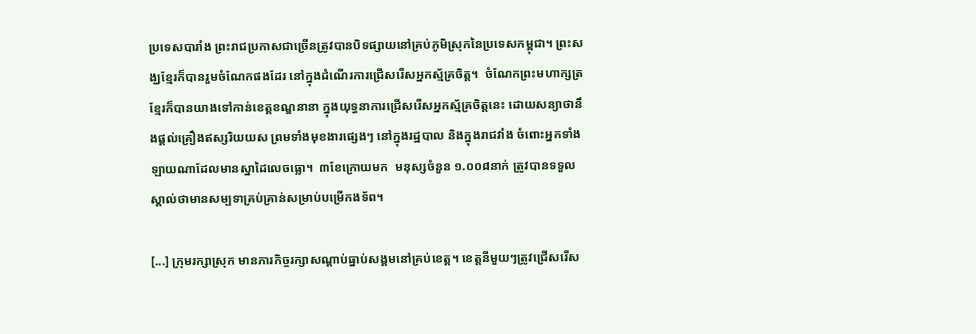ប្រទេសបារាំង ព្រះរាជប្រកាសជាច្រើនត្រូវបានបិទផ្សាយនៅគ្រប់ភូមិស្រុកនៃប្រទេសកម្ពុជា។ ព្រះសង្ឃខ្មែរក៏បានរួមចំណែកផងដែរ នៅក្នុងដំណើរការជ្រើសរើសអ្នកស្ម័គ្រចិត្ត។  ចំណែកព្រះមហាក្សត្រខ្មែរក៏បានយាងទៅកាន់ខេត្តខណ្ឌនានា ក្នុងយុទ្ធនាការជ្រើសរើសអ្នកស្ម័គ្រចិត្តនេះ ដោយសន្យាថានឹងផ្តល់គ្រឿងឥស្សរិយយស ព្រមទាំងមុខងារផ្សេងៗ នៅក្នុងរដ្ឋបាល និងក្នុងរាជវាំង ចំពោះអ្នកទាំងឡាយណាដែលមានស្នាដៃលេចធ្លោ។  ៣ខែក្រោយមក  មនុស្សចំនួន ១.០០៨នាក់ ត្រូវបានទទួលស្គាល់ថាមានសម្បទាគ្រប់គ្រាន់សម្រាប់បម្រើកងទ័ព។

[...] ក្រុមរក្សាស្រុក មានភារកិច្ចរក្សាសណ្តាប់ធ្នាប់សង្គមនៅគ្រប់ខេត្ត។ ខេត្តនីមួយៗត្រូវជ្រើសរើស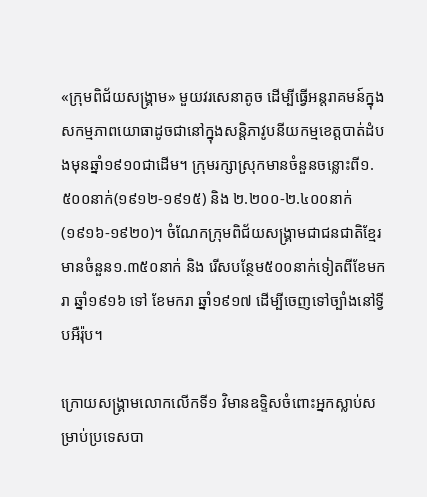«ក្រុមពិជ័យសង្គ្រាម» មួយវរសេនាតូច ដើម្បីធ្វើអន្តរាគមន៍ក្នុងសកម្មភាពយោធាដូចជានៅក្នុងសន្តិភាវូបនីយកម្មខេត្តបាត់ដំបងមុនឆ្នាំ១៩១០ជាដើម។ ក្រុមរក្សាស្រុកមានចំនួនចន្លោះពី១.៥០០នាក់(១៩១២-១៩១៥) និង ២.២០០-២.៤០០នាក់ (១៩១៦-១៩២០)។ ចំណែកក្រុមពិជ័យសង្គ្រាមជាជនជាតិខ្មែរមានចំនួន១.៣៥០នាក់ និង រើសបន្ថែម៥០០នាក់ទៀតពីខែមករា ឆ្នាំ១៩១៦ ទៅ ខែមករា ឆ្នាំ១៩១៧ ដើម្បីចេញទៅច្បាំងនៅទ្វីបអឺរ៉ុប។

ក្រោយសង្គ្រាមលោកលើកទី១ វិមានឧទ្ទិសចំពោះអ្នកស្លាប់សម្រាប់ប្រទេសបា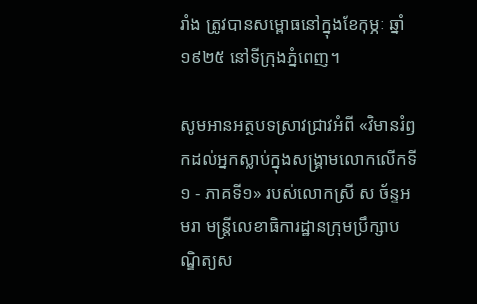រាំង ត្រូវបានសម្ពោធនៅក្នុងខែកុម្ភៈ ឆ្នាំ១៩២៥ នៅទីក្រុងភ្នំពេញ។

សូមអានអត្ថបទស្រាវជ្រាវអំពី «វិមានរំឭកដល់អ្នកស្លាប់ក្នុងសង្គ្រាមលោកលើកទី១ - ភាគទី១» របស់លោកស្រី ស ច័ន្ទអមរា មន្ត្រីលេខាធិការដ្ឋានក្រុមប្រឹក្សាបណ្ឌិត្យស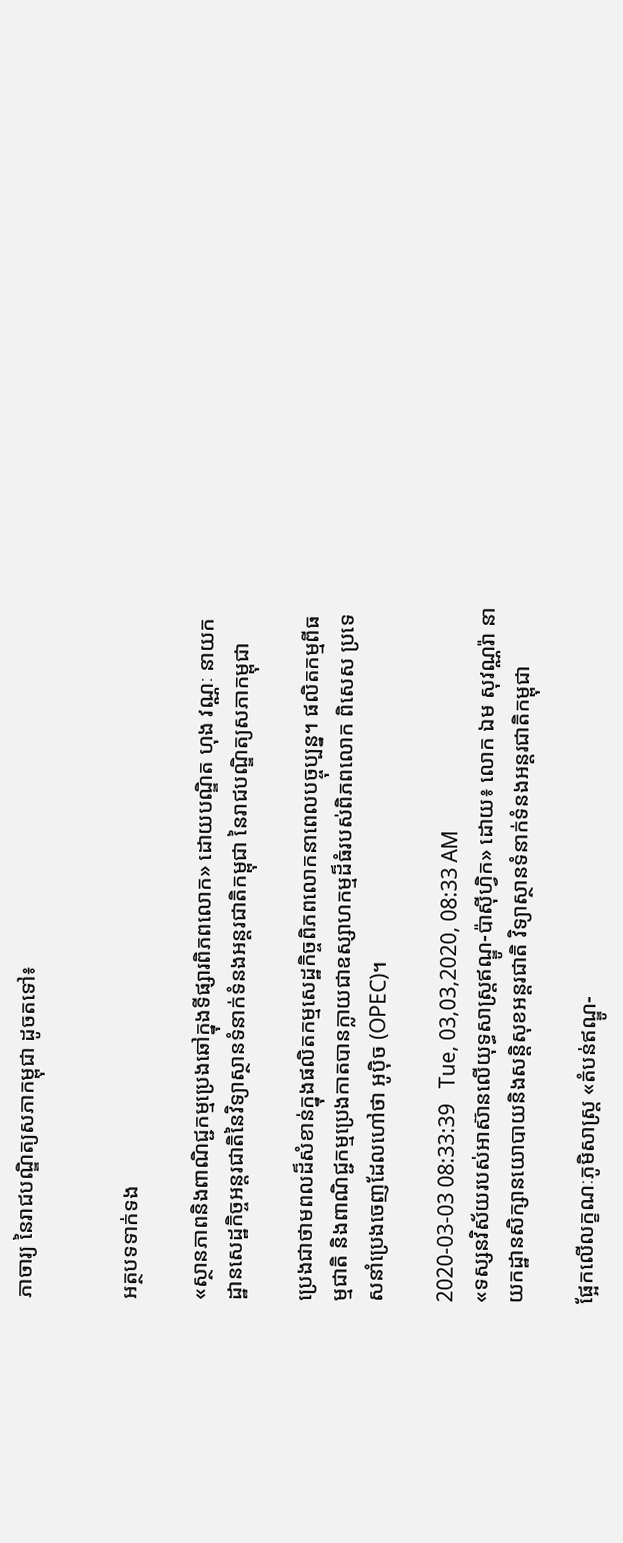ភាចារ្យ នៃរាជបណ្ឌិត្យសភាកម្ពុជា ដូចតទៅ៖


អត្ថបទទាក់ទង

«ស្ថានភាពនិងពាណិជ្ជកម្មប្រេងឆៅក្នុងទីផ្សារពិភពលោក» ដោយបណ្ឌិត ហុង វណ្ណៈ នាយកដ្ឋានសេដ្ឋកិច្ចអន្តរជាតិនៃវិទ្យាស្ថានទំនាក់ទំនងអន្តរជាតិកម្ពុជា នៃរាជបណ្ឌិត្យសភាកម្ពុជា

ប្រេងជាថាមពលដ៏សំខាន់ក្នុងផលិតកម្មសេដ្ឋកិច្ចពិភពលោកនាពេលបច្ចុប្បន្ន។ ផលិតកម្មពីធម្មជាតិ និងពាណិជ្ជកម្មប្រេងកាតបានក្លាយជាឧស្សាហកម្មដ៏ធំរបស់ពិភពលោក ពិសេស ប្រទេសនាំប្រេងចេញដែលហៅថា អូប៉ិច (OPEC)។

2020-03-03 08:33:39   Tue, 03,03,2020, 08:33 AM
«ទស្សនវិស័យរបស់អាស៊ានលើយុទ្ធសាស្រ្តឥណ្ឌូ-ប៉ាស៊ីហ្វិក» ដោយ៖ លោក ឯម សុវណ្ណរ៉ា នាយកដ្ឋានសិក្សានយោបាយនិងសន្តិសុខអន្តរជាតិ វិទ្យាស្ថានទំនាក់ទំនងអន្តរជាតិកម្ពុជា

ផ្អែកលើលក្ខណៈភូមិសាស្ត្រ «តំបន់ឥណ្ឌូ-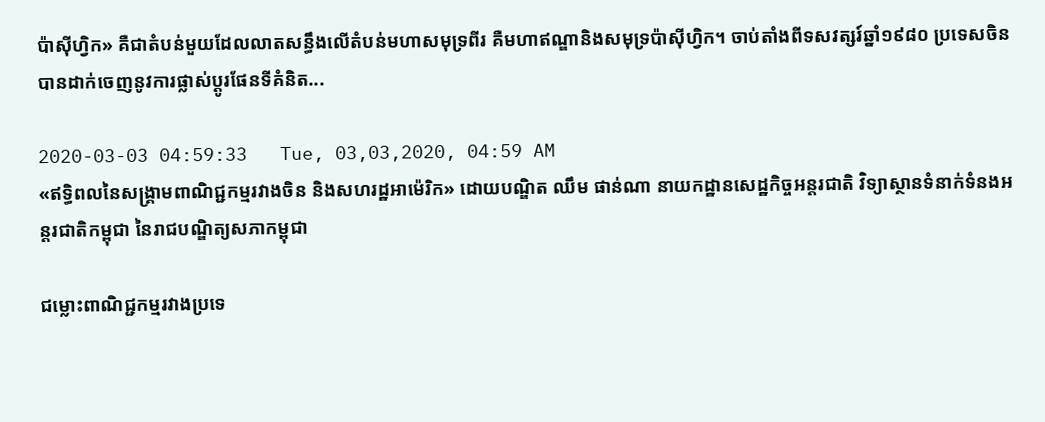ប៉ាស៊ីហ្វិក» គឺជាតំបន់មួយដែលលាតសន្ធឹងលើតំបន់មហាសមុទ្រពីរ គឺមហាឥណ្ឌានិងសមុទ្រប៉ាស៊ីហ្វិក។ ចាប់តាំងពីទសវត្សរ៍ឆ្នាំ១៩៨០ ប្រទេសចិនបានដាក់ចេញនូវការផ្លាស់ប្តូរផែនទីគំនិត...

2020-03-03 04:59:33   Tue, 03,03,2020, 04:59 AM
«ឥទ្ធិពលនៃសង្គ្រាមពាណិជ្ជកម្មរវាងចិន និងសហរដ្ឋអាម៉េរិក» ដោយបណ្ឌិត ឈឹម ផាន់ណា នាយកដ្ឋានសេដ្ឋកិច្ចអន្តរជាតិ វិទ្យាស្ថានទំនាក់ទំនងអន្តរជាតិកម្ពុជា នៃរាជបណ្ឌិត្យសភាកម្ពុជា

ជម្លោះពាណិជ្ជកម្មរវាងប្រទេ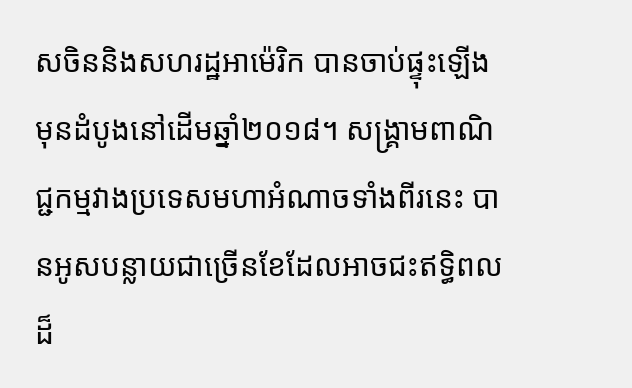សចិននិងសហរដ្ឋអាម៉េរិក បានចាប់ផ្ទុះឡើងមុនដំបូងនៅដើមឆ្នាំ២០១៨។ សង្រ្គាមពាណិជ្ជកម្មវាងប្រទេសមហាអំណាចទាំងពីរនេះ បានអូសបន្លាយជាច្រើនខែដែលអាចជះឥទ្ធិពលដ៏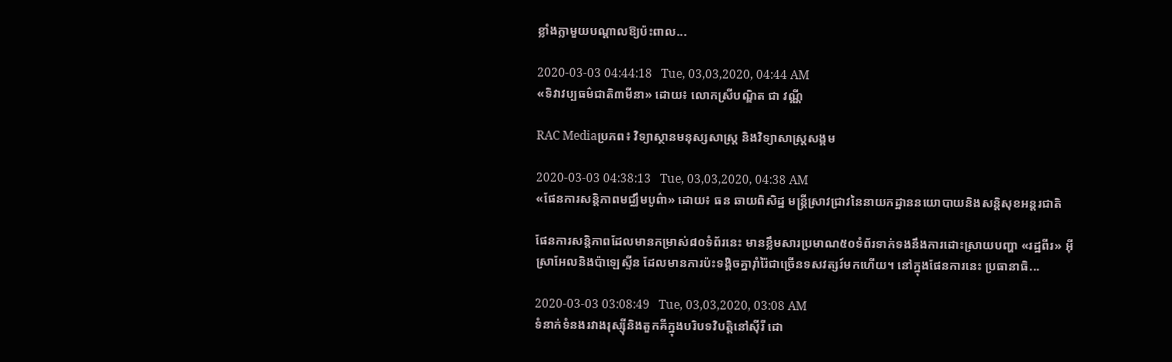ខ្លាំងក្លាមួយបណ្តាលឱ្យប៉ះពាល...

2020-03-03 04:44:18   Tue, 03,03,2020, 04:44 AM
«ទិវាវប្បធម៌ជាតិ៣មីនា» ដោយ៖ លោកស្រីបណ្ឌិត ជា វណ្ណី

RAC Mediaប្រភព៖ វិទ្យាស្ថានមនុស្សសាស្ត្រ និងវិទ្យាសាស្ត្រសង្គម

2020-03-03 04:38:13   Tue, 03,03,2020, 04:38 AM
«ផែនការសន្តិភាពមជ្ឈឹមបូព៌ា» ដោយ៖ ធន ឆាយពិសិដ្ឋ មន្រ្តីស្រាវជ្រាវនៃនាយកដ្ឋាននយោបាយនិងសន្តិសុខអន្តរជាតិ

ផែនការសន្តិភាពដែលមានកម្រាស់៨០ទំព័រនេះ មានខ្លឹមសារប្រមាណ៥០ទំព័រទាក់ទងនឹងការដោះស្រាយបញ្ហា «រដ្ឋពីរ» អ៊ីស្រាអែលនិងប៉ាឡេស្ទីន ដែលមានការប៉ះទង្គិចគ្នារ៉ាំរ៉ៃជាច្រើនទសវត្សរ៍មកហើយ។ នៅក្នុងផែនការនេះ ប្រធានាធិ...

2020-03-03 03:08:49   Tue, 03,03,2020, 03:08 AM
ទំនាក់ទំនងរវាងរុស្ស៊ីនិងតួកគីក្នុងបរិបទវិបត្តិនៅស៊ីរី ដោ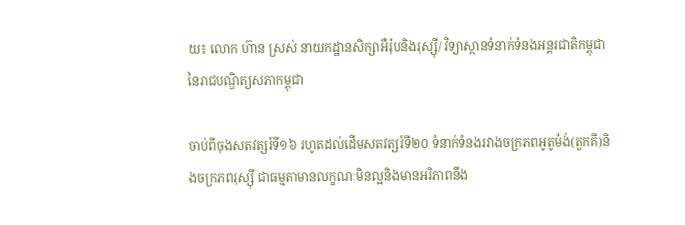យ៖ លោក ហ៊ាន ស្រស់ នាយកដ្ឋានសិក្សាអឺរ៉ុបនិងរុស្ស៊ី/ វិទ្យាស្ថានទំនាក់ទំនងអន្តរជាតិកម្ពុជានៃរាជបណ្ឌិត្យសភាកម្ពុជា

ចាប់ពីចុងសតវត្សរ៍ទី១៦ រហូតដល់ដើមសតវត្សរ៍ទី២០ ទំនាក់ទំនងរវាងចក្រភពអូតូម៉ង់(តួកគី)និងចក្រភពរុស្ស៊ី ជាធម្មតាមានលក្ខណៈមិនល្អនិងមានអរិភាពនឹង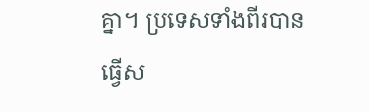គ្នា។ ប្រទេសទាំងពីរបានធ្វើស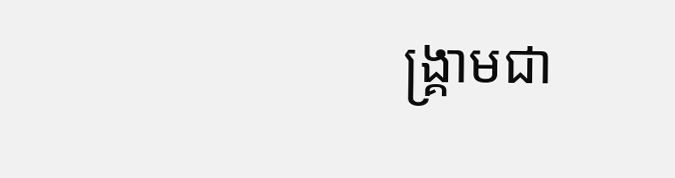ង្គ្រាមជា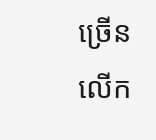ច្រើនលើក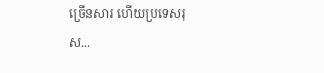ច្រើនសារ ហើយប្រទេសរុស...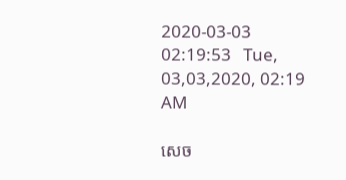2020-03-03 02:19:53   Tue, 03,03,2020, 02:19 AM

សេច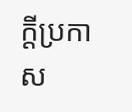ក្តីប្រកាស